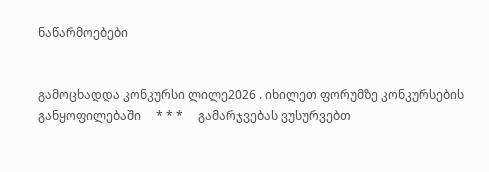ნაწარმოებები


გამოცხადდა კონკურსი ლილე2026 . იხილეთ ფორუმზე კონკურსების განყოფილებაში     * * *     გამარჯვებას ვუსურვებთ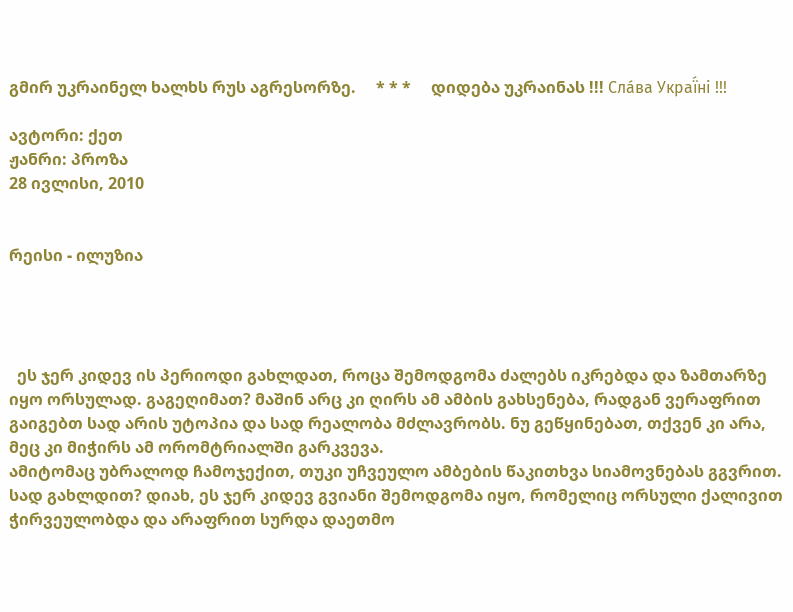გმირ უკრაინელ ხალხს რუს აგრესორზე.     * * *     დიდება უკრაინას !!! Сла́ва Украї́ні !!!

ავტორი: ქეთ
ჟანრი: პროზა
28 ივლისი, 2010


რეისი - ილუზია




  ეს ჯერ კიდევ ის პერიოდი გახლდათ, როცა შემოდგომა ძალებს იკრებდა და ზამთარზე იყო ორსულად. გაგეღიმათ? მაშინ არც კი ღირს ამ ამბის გახსენება, რადგან ვერაფრით გაიგებთ სად არის უტოპია და სად რეალობა მძლავრობს. ნუ გეწყინებათ, თქვენ კი არა, მეც კი მიჭირს ამ ორომტრიალში გარკვევა.
ამიტომაც უბრალოდ ჩამოჯექით, თუკი უჩვეულო ამბების წაკითხვა სიამოვნებას გგვრით.
სად გახლდით? დიახ, ეს ჯერ კიდევ გვიანი შემოდგომა იყო, რომელიც ორსული ქალივით ჭირვეულობდა და არაფრით სურდა დაეთმო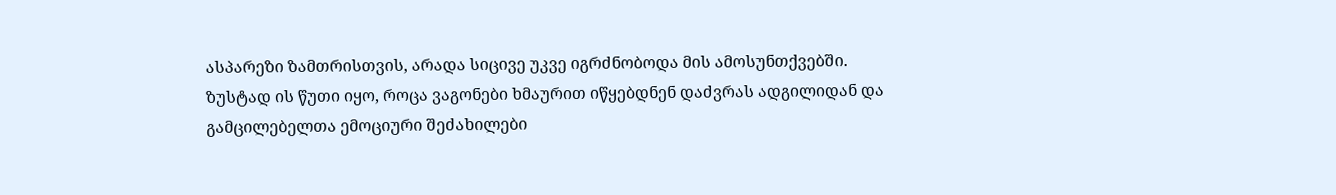ასპარეზი ზამთრისთვის, არადა სიცივე უკვე იგრძნობოდა მის ამოსუნთქვებში.
ზუსტად ის წუთი იყო, როცა ვაგონები ხმაურით იწყებდნენ დაძვრას ადგილიდან და გამცილებელთა ემოციური შეძახილები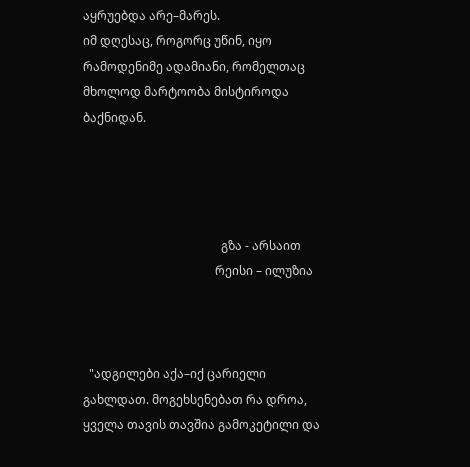აყრუებდა არე–მარეს.
იმ დღესაც, როგორც უწინ, იყო რამოდენიმე ადამიანი, რომელთაც მხოლოდ მარტოობა მისტიროდა ბაქნიდან.




                                              გზა - არსაით
                                            რეისი – ილუზია



  "ადგილები აქა–იქ ცარიელი გახლდათ. მოგეხსენებათ რა დროა, ყველა თავის თავშია გამოკეტილი და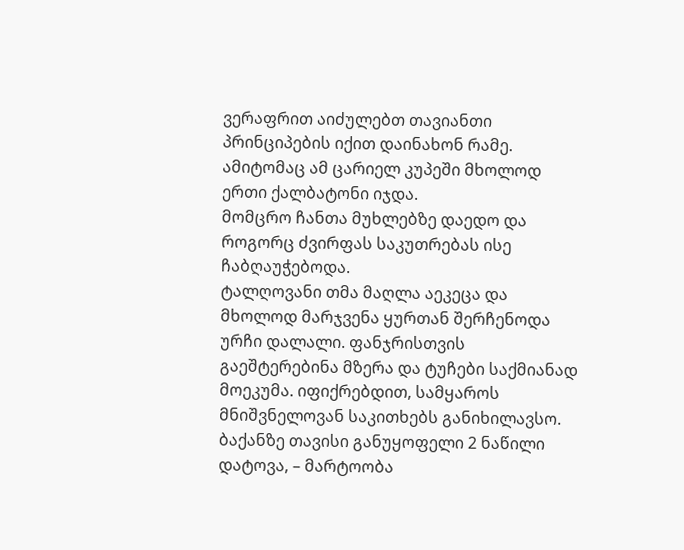ვერაფრით აიძულებთ თავიანთი პრინციპების იქით დაინახონ რამე.
ამიტომაც ამ ცარიელ კუპეში მხოლოდ ერთი ქალბატონი იჯდა.
მომცრო ჩანთა მუხლებზე დაედო და როგორც ძვირფას საკუთრებას ისე ჩაბღაუჭებოდა.
ტალღოვანი თმა მაღლა აეკეცა და მხოლოდ მარჯვენა ყურთან შერჩენოდა ურჩი დალალი. ფანჯრისთვის გაეშტერებინა მზერა და ტუჩები საქმიანად მოეკუმა. იფიქრებდით, სამყაროს მნიშვნელოვან საკითხებს განიხილავსო.
ბაქანზე თავისი განუყოფელი 2 ნაწილი დატოვა, – მარტოობა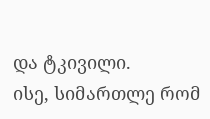და ტკივილი.
ისე, სიმართლე რომ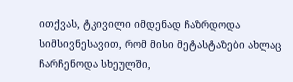ითქვას, ტკივილი იმდენად ჩაზრდოდა სიმსივნესავით, რომ მისი მეტასტაზები ახლაც ჩარჩენოდა სხეულში,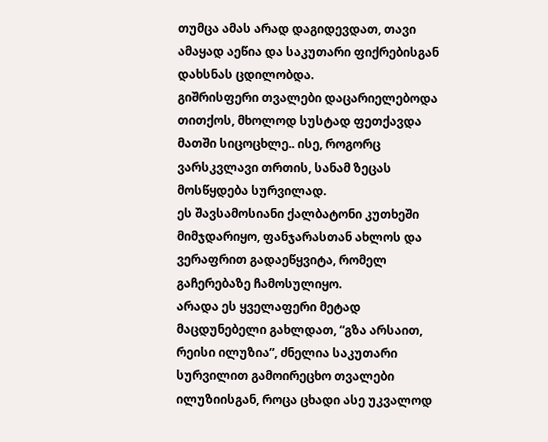თუმცა ამას არად დაგიდევდათ, თავი ამაყად აეწია და საკუთარი ფიქრებისგან დახსნას ცდილობდა.
გიშრისფერი თვალები დაცარიელებოდა თითქოს, მხოლოდ სუსტად ფეთქავდა მათში სიცოცხლე.. ისე, როგორც ვარსკვლავი თრთის, სანამ ზეცას მოსწყდება სურვილად.
ეს შავსამოსიანი ქალბატონი კუთხეში მიმჯდარიყო, ფანჯარასთან ახლოს და ვერაფრით გადაეწყვიტა, რომელ გაჩერებაზე ჩამოსულიყო.
არადა ეს ყველაფერი მეტად მაცდუნებელი გახლდათ, “გზა არსაით, რეისი ილუზია”, ძნელია საკუთარი სურვილით გამოირეცხო თვალები ილუზიისგან, როცა ცხადი ასე უკვალოდ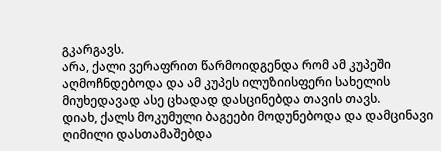გკარგავს.
არა, ქალი ვერაფრით წარმოიდგენდა რომ ამ კუპეში აღმოჩნდებოდა და ამ კუპეს ილუზიისფერი სახელის მიუხედავად ასე ცხადად დასცინებდა თავის თავს.
დიახ, ქალს მოკუმული ბაგეები მოდუნებოდა და დამცინავი ღიმილი დასთამაშებდა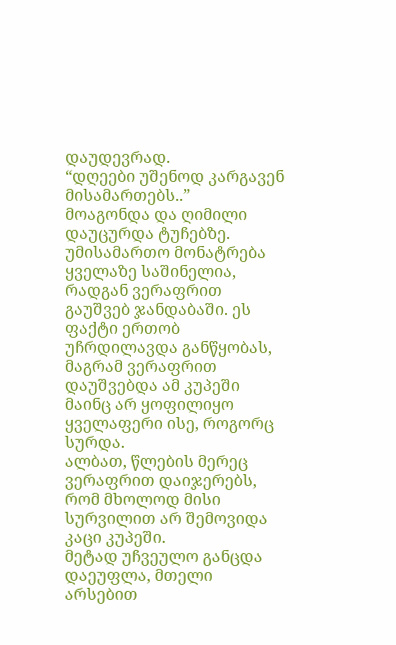დაუდევრად.
“დღეები უშენოდ კარგავენ მისამართებს..”
მოაგონდა და ღიმილი დაუცურდა ტუჩებზე. უმისამართო მონატრება ყველაზე საშინელია, რადგან ვერაფრით გაუშვებ ჯანდაბაში. ეს ფაქტი ერთობ უჩრდილავდა განწყობას, მაგრამ ვერაფრით დაუშვებდა ამ კუპეში მაინც არ ყოფილიყო ყველაფერი ისე, როგორც სურდა.
ალბათ, წლების მერეც ვერაფრით დაიჯერებს, რომ მხოლოდ მისი სურვილით არ შემოვიდა  კაცი კუპეში.
მეტად უჩვეულო განცდა დაეუფლა, მთელი არსებით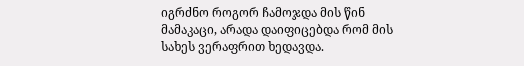იგრძნო როგორ ჩამოჯდა მის წინ მამაკაცი, არადა დაიფიცებდა რომ მის სახეს ვერაფრით ხედავდა.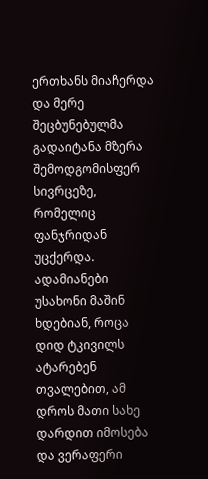ერთხანს მიაჩერდა და მერე შეცბუნებულმა გადაიტანა მზერა შემოდგომისფერ სივრცეზე, რომელიც ფანჯრიდან უცქერდა.
ადამიანები უსახონი მაშინ ხდებიან, როცა დიდ ტკივილს ატარებენ თვალებით, ამ დროს მათი სახე დარდით იმოსება და ვერაფერი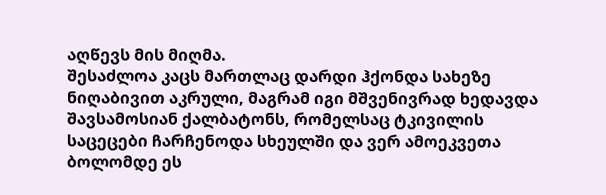აღწევს მის მიღმა.
შესაძლოა კაცს მართლაც დარდი ჰქონდა სახეზე ნიღაბივით აკრული, მაგრამ იგი მშვენივრად ხედავდა შავსამოსიან ქალბატონს, რომელსაც ტკივილის საცეცები ჩარჩენოდა სხეულში და ვერ ამოეკვეთა ბოლომდე ეს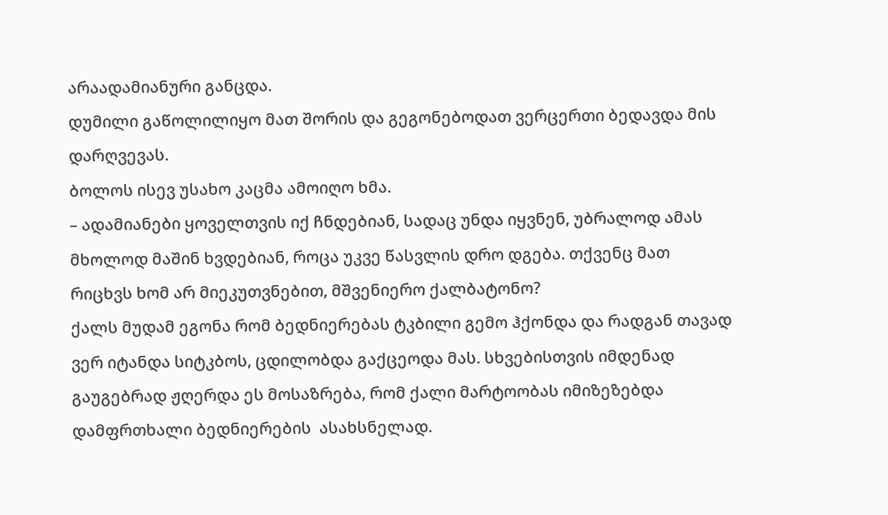არაადამიანური განცდა.
დუმილი გაწოლილიყო მათ შორის და გეგონებოდათ ვერცერთი ბედავდა მის დარღვევას.
ბოლოს ისევ უსახო კაცმა ამოიღო ხმა.
– ადამიანები ყოველთვის იქ ჩნდებიან, სადაც უნდა იყვნენ, უბრალოდ ამას მხოლოდ მაშინ ხვდებიან, როცა უკვე წასვლის დრო დგება. თქვენც მათ რიცხვს ხომ არ მიეკუთვნებით, მშვენიერო ქალბატონო?
ქალს მუდამ ეგონა რომ ბედნიერებას ტკბილი გემო ჰქონდა და რადგან თავად ვერ იტანდა სიტკბოს, ცდილობდა გაქცეოდა მას. სხვებისთვის იმდენად გაუგებრად ჟღერდა ეს მოსაზრება, რომ ქალი მარტოობას იმიზეზებდა დამფრთხალი ბედნიერების  ასახსნელად.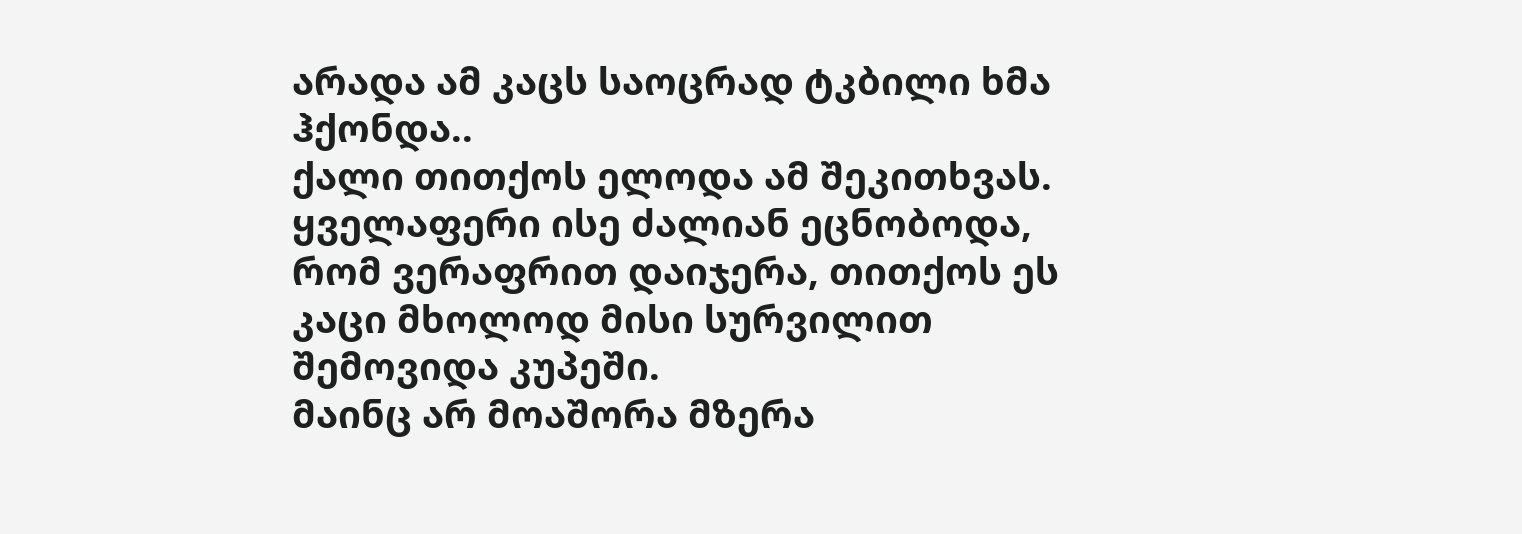არადა ამ კაცს საოცრად ტკბილი ხმა ჰქონდა..
ქალი თითქოს ელოდა ამ შეკითხვას. ყველაფერი ისე ძალიან ეცნობოდა, რომ ვერაფრით დაიჯერა, თითქოს ეს კაცი მხოლოდ მისი სურვილით შემოვიდა კუპეში.
მაინც არ მოაშორა მზერა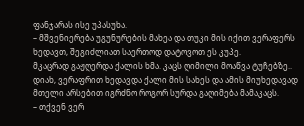ფანჯარას ისე უპასუხა.
– მშვენიერება უგუნურების მახეა და თუკი მის იქით ვერაფერს ხედავთ, შეგიძლიათ საერთოდ დატოვოთ ეს კუპე.
მკაცრად გაჟღერდა ქალის ხმა. კაცს ღიმილი მოაწვა ტუჩებზე.. დიახ, ვერაფრით ხედავდა ქალი მის სახეს და ამის მიუხედავად მთელი არსებით იგრძნო როგორ სურდა გაღიმება მამაკაცს.
– თქვენ ვერ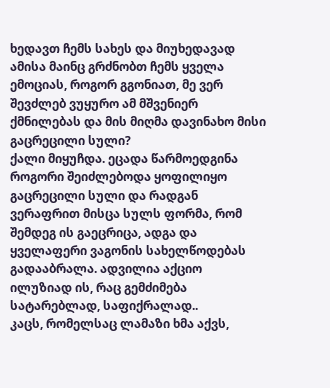ხედავთ ჩემს სახეს და მიუხედავად ამისა მაინც გრძნობთ ჩემს ყველა ემოციას, როგორ გგონიათ, მე ვერ შევძლებ ვუყურო ამ მშვენიერ ქმნილებას და მის მიღმა დავინახო მისი გაცრეცილი სული?
ქალი მიყუჩდა. ეცადა წარმოედგინა როგორი შეიძლებოდა ყოფილიყო გაცრეცილი სული და რადგან ვერაფრით მისცა სულს ფორმა, რომ შემდეგ ის გაეცრიცა, ადგა და ყველაფერი ვაგონის სახელწოდებას გადააბრალა. ადვილია აქციო ილუზიად ის, რაც გემძიმება სატარებლად, საფიქრალად..
კაცს, რომელსაც ლამაზი ხმა აქვს,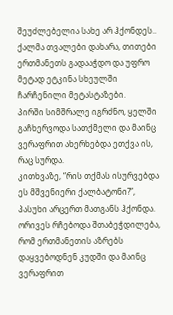შეუძლებელია სახე არ ჰქონდეს..
ქალმა თვალები დახარა, თითები ერთმანეთს გადააჭდო და უფრო მეტად ეტკინა სხეულში ჩარჩენილი მეტასტაზები.
პირში სიმშრალე იგრძნო, ყელში გაჩხერვოდა სათქმელი და მაინც ვერაფრით ახერხებდა ეთქვა ის, რაც სურდა.
კითხვაზე, “რის თქმას ისურვებდა ეს მშვენიერი ქალბატონი?”, პასუხი არცერთ მათგანს ჰქონდა.
ორივეს რჩებოდა შთაბეჭდილება, რომ ერთმანეთის აზრებს დაყვებოდნენ კუდში და მაინც ვერაფრით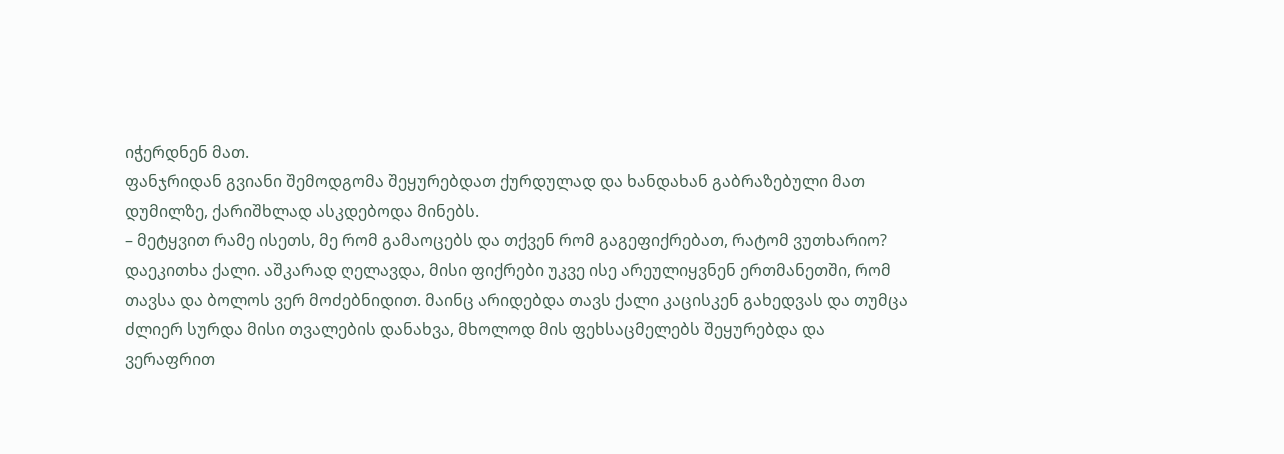იჭერდნენ მათ.
ფანჯრიდან გვიანი შემოდგომა შეყურებდათ ქურდულად და ხანდახან გაბრაზებული მათ დუმილზე, ქარიშხლად ასკდებოდა მინებს.
– მეტყვით რამე ისეთს, მე რომ გამაოცებს და თქვენ რომ გაგეფიქრებათ, რატომ ვუთხარიო?
დაეკითხა ქალი. აშკარად ღელავდა, მისი ფიქრები უკვე ისე არეულიყვნენ ერთმანეთში, რომ თავსა და ბოლოს ვერ მოძებნიდით. მაინც არიდებდა თავს ქალი კაცისკენ გახედვას და თუმცა ძლიერ სურდა მისი თვალების დანახვა, მხოლოდ მის ფეხსაცმელებს შეყურებდა და ვერაფრით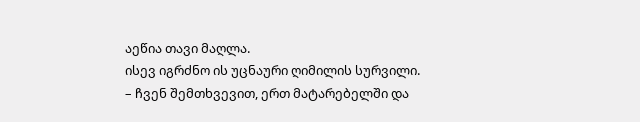აეწია თავი მაღლა.
ისევ იგრძნო ის უცნაური ღიმილის სურვილი.
– ჩვენ შემთხვევით, ერთ მატარებელში და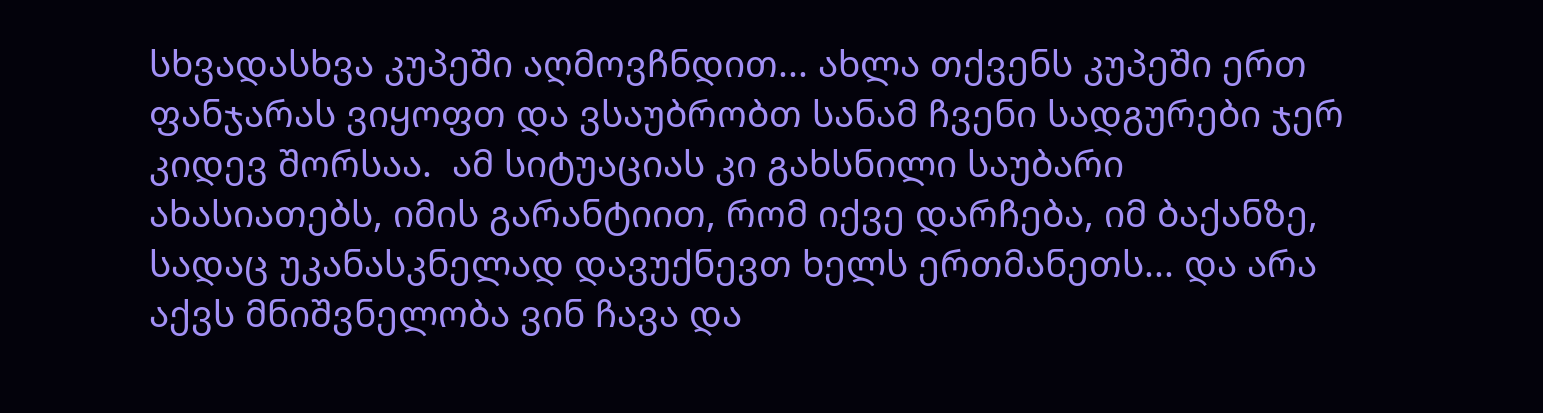სხვადასხვა კუპეში აღმოვჩნდით... ახლა თქვენს კუპეში ერთ ფანჯარას ვიყოფთ და ვსაუბრობთ სანამ ჩვენი სადგურები ჯერ კიდევ შორსაა.  ამ სიტუაციას კი გახსნილი საუბარი ახასიათებს, იმის გარანტიით, რომ იქვე დარჩება, იმ ბაქანზე, სადაც უკანასკნელად დავუქნევთ ხელს ერთმანეთს... და არა აქვს მნიშვნელობა ვინ ჩავა და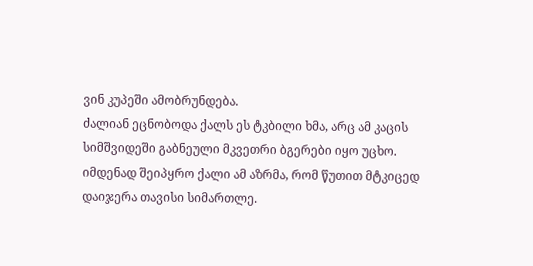ვინ კუპეში ამობრუნდება.
ძალიან ეცნობოდა ქალს ეს ტკბილი ხმა, არც ამ კაცის სიმშვიდეში გაბნეული მკვეთრი ბგერები იყო უცხო. იმდენად შეიპყრო ქალი ამ აზრმა, რომ წუთით მტკიცედ დაიჯერა თავისი სიმართლე.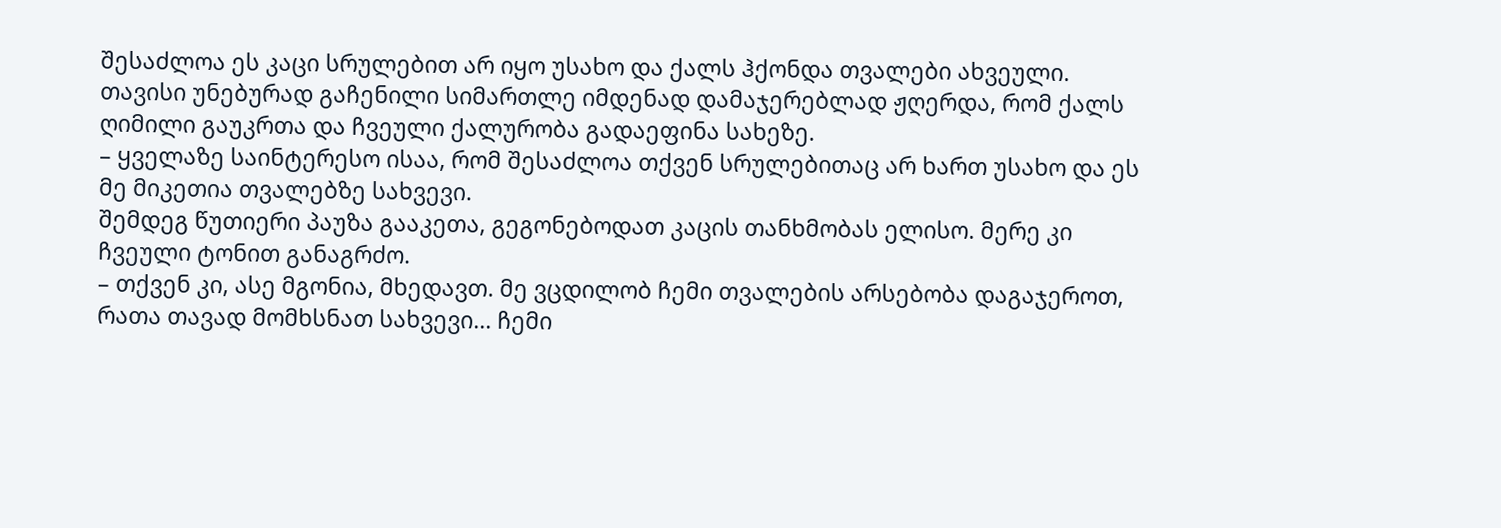შესაძლოა ეს კაცი სრულებით არ იყო უსახო და ქალს ჰქონდა თვალები ახვეული. თავისი უნებურად გაჩენილი სიმართლე იმდენად დამაჯერებლად ჟღერდა, რომ ქალს ღიმილი გაუკრთა და ჩვეული ქალურობა გადაეფინა სახეზე.
– ყველაზე საინტერესო ისაა, რომ შესაძლოა თქვენ სრულებითაც არ ხართ უსახო და ეს მე მიკეთია თვალებზე სახვევი.
შემდეგ წუთიერი პაუზა გააკეთა, გეგონებოდათ კაცის თანხმობას ელისო. მერე კი ჩვეული ტონით განაგრძო.
– თქვენ კი, ასე მგონია, მხედავთ. მე ვცდილობ ჩემი თვალების არსებობა დაგაჯეროთ, რათა თავად მომხსნათ სახვევი... ჩემი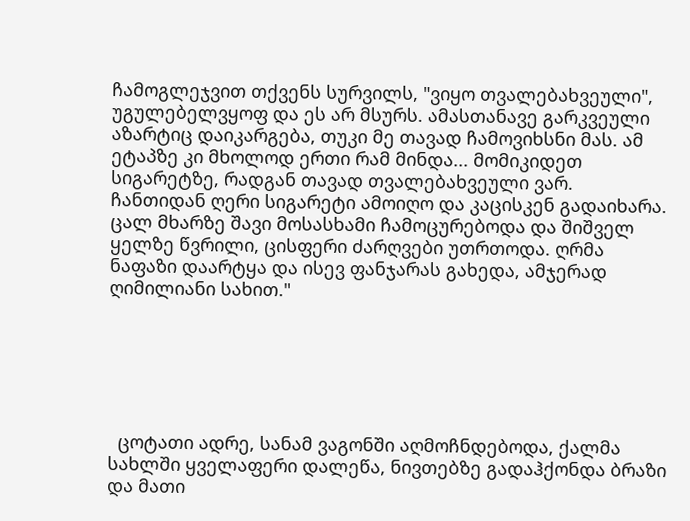ჩამოგლეჯვით თქვენს სურვილს, "ვიყო თვალებახვეული", უგულებელვყოფ და ეს არ მსურს. ამასთანავე გარკვეული აზარტიც დაიკარგება, თუკი მე თავად ჩამოვიხსნი მას. ამ ეტაპზე კი მხოლოდ ერთი რამ მინდა... მომიკიდეთ სიგარეტზე, რადგან თავად თვალებახვეული ვარ.
ჩანთიდან ღერი სიგარეტი ამოიღო და კაცისკენ გადაიხარა.
ცალ მხარზე შავი მოსასხამი ჩამოცურებოდა და შიშველ ყელზე წვრილი, ცისფერი ძარღვები უთრთოდა. ღრმა ნაფაზი დაარტყა და ისევ ფანჯარას გახედა, ამჯერად ღიმილიანი სახით."






  ცოტათი ადრე, სანამ ვაგონში აღმოჩნდებოდა, ქალმა სახლში ყველაფერი დალეწა, ნივთებზე გადაჰქონდა ბრაზი და მათი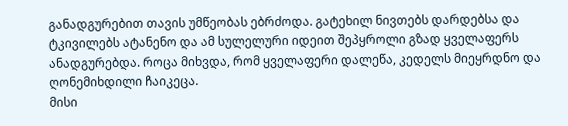განადგურებით თავის უმწეობას ებრძოდა. გატეხილ ნივთებს დარდებსა და ტკივილებს ატანენო და ამ სულელური იდეით შეპყროლი გზად ყველაფერს ანადგურებდა. როცა მიხვდა, რომ ყველაფერი დალეწა, კედელს მიეყრდნო და ღონემიხდილი ჩაიკეცა.
მისი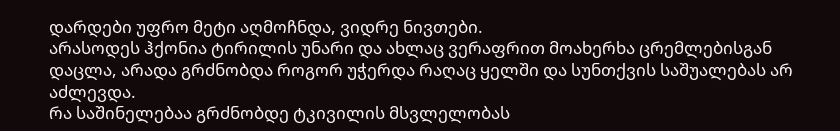დარდები უფრო მეტი აღმოჩნდა, ვიდრე ნივთები.
არასოდეს ჰქონია ტირილის უნარი და ახლაც ვერაფრით მოახერხა ცრემლებისგან დაცლა, არადა გრძნობდა როგორ უჭერდა რაღაც ყელში და სუნთქვის საშუალებას არ აძლევდა.
რა საშინელებაა გრძნობდე ტკივილის მსვლელობას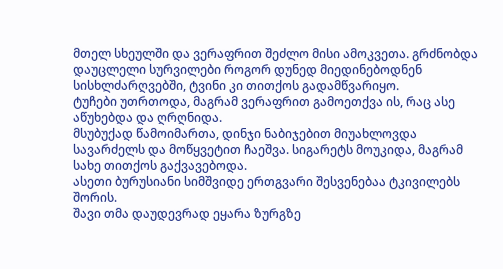მთელ სხეულში და ვერაფრით შეძლო მისი ამოკვეთა. გრძნობდა დაუცლელი სურვილები როგორ დუნედ მიედინებოდნენ სისხლძარღვებში, ტვინი კი თითქოს გადამწვარიყო.
ტუჩები უთრთოდა, მაგრამ ვერაფრით გამოეთქვა ის, რაც ასე აწუხებდა და ღრღნიდა.
მსუბუქად წამოიმართა, დინჯი ნაბიჯებით მიუახლოვდა სავარძელს და მოწყვეტით ჩაეშვა. სიგარეტს მოუკიდა, მაგრამ სახე თითქოს გაქვავებოდა.
ასეთი ბურუსიანი სიმშვიდე ერთგვარი შესვენებაა ტკივილებს შორის.
შავი თმა დაუდევრად ეყარა ზურგზე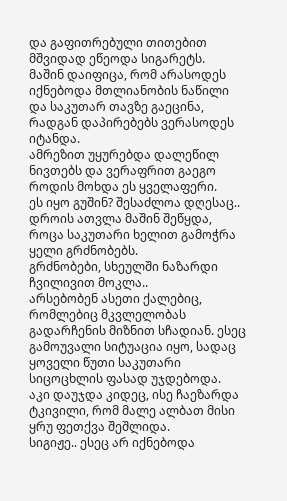და გაფითრებული თითებით მშვიდად ეწეოდა სიგარეტს.
მაშინ დაიფიცა, რომ არასოდეს იქნებოდა მთლიანობის ნაწილი და საკუთარ თავზე გაეცინა, რადგან დაპირებებს ვერასოდეს იტანდა.
ამრეზით უყურებდა დალეწილ ნივთებს და ვერაფრით გაეგო როდის მოხდა ეს ყველაფერი.
ეს იყო გუშინ? შესაძლოა დღესაც.. დროის ათვლა მაშინ შეწყდა, როცა საკუთარი ხელით გამოჭრა ყელი გრძნობებს.
გრძნობები, სხეულში ნაზარდი ჩვილივით მოკლა..
არსებობენ ასეთი ქალებიც, რომლებიც მკვლელობას გადარჩენის მიზნით სჩადიან. ესეც გამოუვალი სიტუაცია იყო, სადაც ყოველი წუთი საკუთარი სიცოცხლის ფასად უჯდებოდა.
აკი დაუჯდა კიდეც, ისე ჩაეზარდა ტკივილი, რომ მალე ალბათ მისი ყრუ ფეთქვა შეშლიდა.
სიგიჟე.. ესეც არ იქნებოდა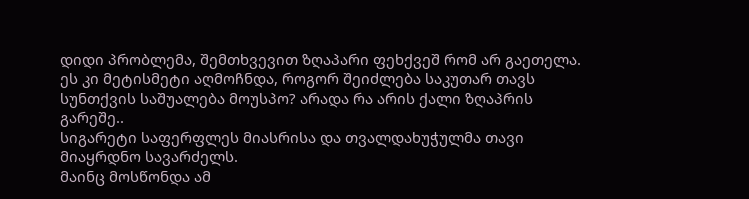დიდი პრობლემა, შემთხვევით ზღაპარი ფეხქვეშ რომ არ გაეთელა. ეს კი მეტისმეტი აღმოჩნდა, როგორ შეიძლება საკუთარ თავს სუნთქვის საშუალება მოუსპო? არადა რა არის ქალი ზღაპრის გარეშე..
სიგარეტი საფერფლეს მიასრისა და თვალდახუჭულმა თავი მიაყრდნო სავარძელს.
მაინც მოსწონდა ამ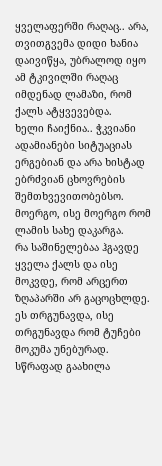ყველაფერში რაღაც.. არა, თვითგვემა დიდი ხანია დაივიწყა, უბრალოდ იყო ამ ტკივილში რაღაც იმდენად ლამაზი, რომ ქალს ატყვევებდა.
ხელი ჩაიქნია.. ჭკვიანი ადამიანები სიტუაციას ერგებიან და არა ხისტად ებრძვიან ცხოვრების შემთხვევითობებსო.
მოერგო, ისე მოერგო რომ ლამის სახე დაკარგა.
რა საშინელებაა ჰგავდე ყველა ქალს და ისე მოკვდე, რომ არცერთ ზღაპარში არ გაცოცხლდე.
ეს თრგუნავდა, ისე თრგუნავდა რომ ტუჩები მოკუმა უნებურად.
სწრაფად გაახილა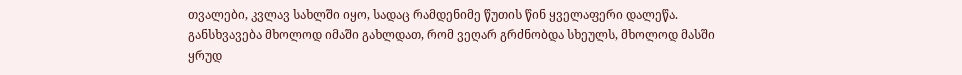თვალები, კვლავ სახლში იყო, სადაც რამდენიმე წუთის წინ ყველაფერი დალეწა.
განსხვავება მხოლოდ იმაში გახლდათ, რომ ვეღარ გრძნობდა სხეულს, მხოლოდ მასში ყრუდ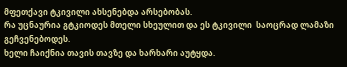მფეთქავი ტკივილი ახსენებდა არსებობას.
რა უცნაურია გტკიოდეს მთელი სხეულით და ეს ტკივილი  საოცრად ლამაზი გეჩვენებოდეს.
ხელი ჩაიქნია თავის თავზე და ხარხარი აუტყდა.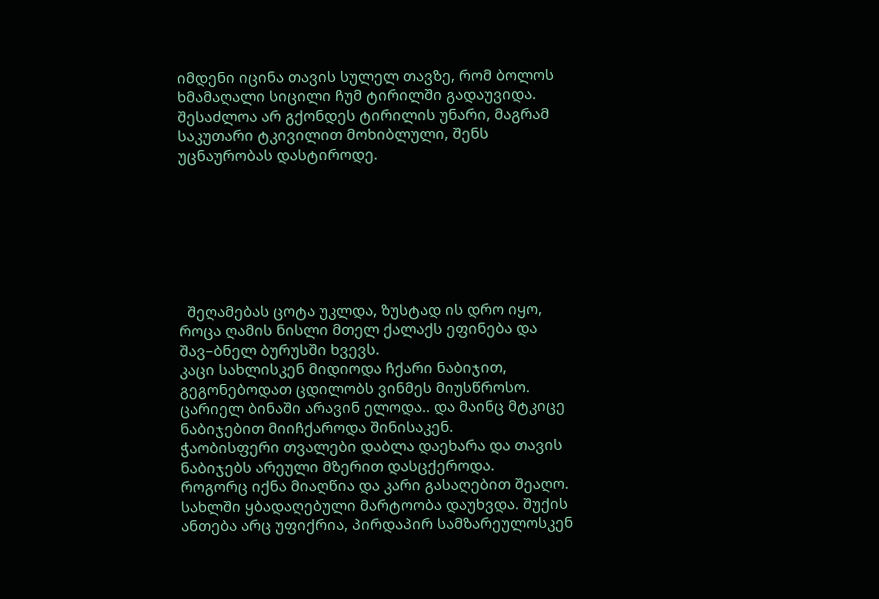იმდენი იცინა თავის სულელ თავზე, რომ ბოლოს ხმამაღალი სიცილი ჩუმ ტირილში გადაუვიდა.
შესაძლოა არ გქონდეს ტირილის უნარი, მაგრამ საკუთარი ტკივილით მოხიბლული, შენს უცნაურობას დასტიროდე.







  შეღამებას ცოტა უკლდა, ზუსტად ის დრო იყო, როცა ღამის ნისლი მთელ ქალაქს ეფინება და შავ–ბნელ ბურუსში ხვევს.
კაცი სახლისკენ მიდიოდა ჩქარი ნაბიჯით, გეგონებოდათ ცდილობს ვინმეს მიუსწროსო.
ცარიელ ბინაში არავინ ელოდა.. და მაინც მტკიცე ნაბიჯებით მიიჩქაროდა შინისაკენ.
ჭაობისფერი თვალები დაბლა დაეხარა და თავის ნაბიჯებს არეული მზერით დასცქეროდა.
როგორც იქნა მიაღწია და კარი გასაღებით შეაღო.
სახლში ყბადაღებული მარტოობა დაუხვდა. შუქის ანთება არც უფიქრია, პირდაპირ სამზარეულოსკენ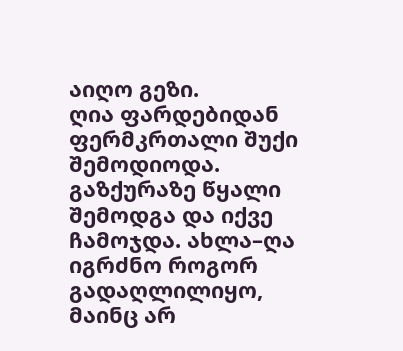აიღო გეზი.
ღია ფარდებიდან ფერმკრთალი შუქი შემოდიოდა.
გაზქურაზე წყალი შემოდგა და იქვე ჩამოჯდა. ახლა–ღა იგრძნო როგორ გადაღლილიყო, მაინც არ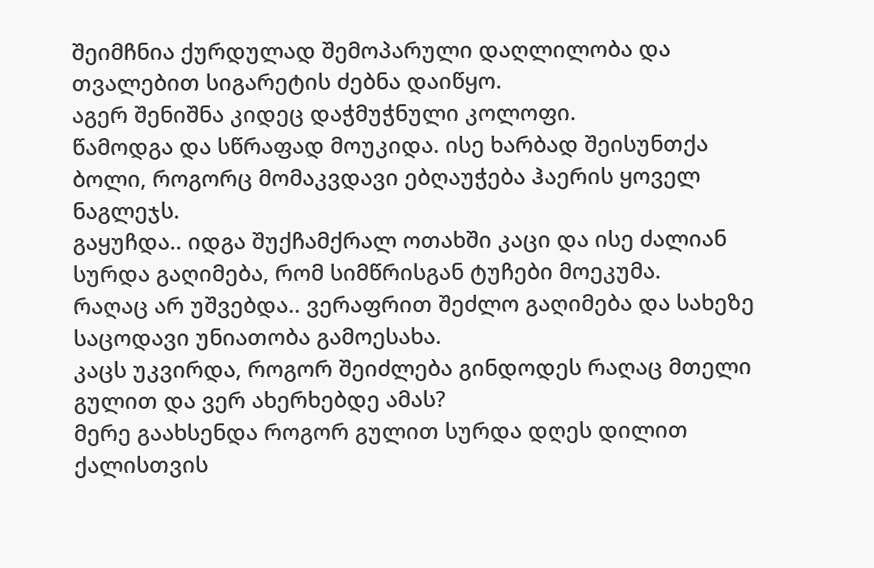შეიმჩნია ქურდულად შემოპარული დაღლილობა და თვალებით სიგარეტის ძებნა დაიწყო.
აგერ შენიშნა კიდეც დაჭმუჭნული კოლოფი.
წამოდგა და სწრაფად მოუკიდა. ისე ხარბად შეისუნთქა ბოლი, როგორც მომაკვდავი ებღაუჭება ჰაერის ყოველ ნაგლეჯს.
გაყუჩდა.. იდგა შუქჩამქრალ ოთახში კაცი და ისე ძალიან სურდა გაღიმება, რომ სიმწრისგან ტუჩები მოეკუმა.
რაღაც არ უშვებდა.. ვერაფრით შეძლო გაღიმება და სახეზე საცოდავი უნიათობა გამოესახა.
კაცს უკვირდა, როგორ შეიძლება გინდოდეს რაღაც მთელი გულით და ვერ ახერხებდე ამას?
მერე გაახსენდა როგორ გულით სურდა დღეს დილით ქალისთვის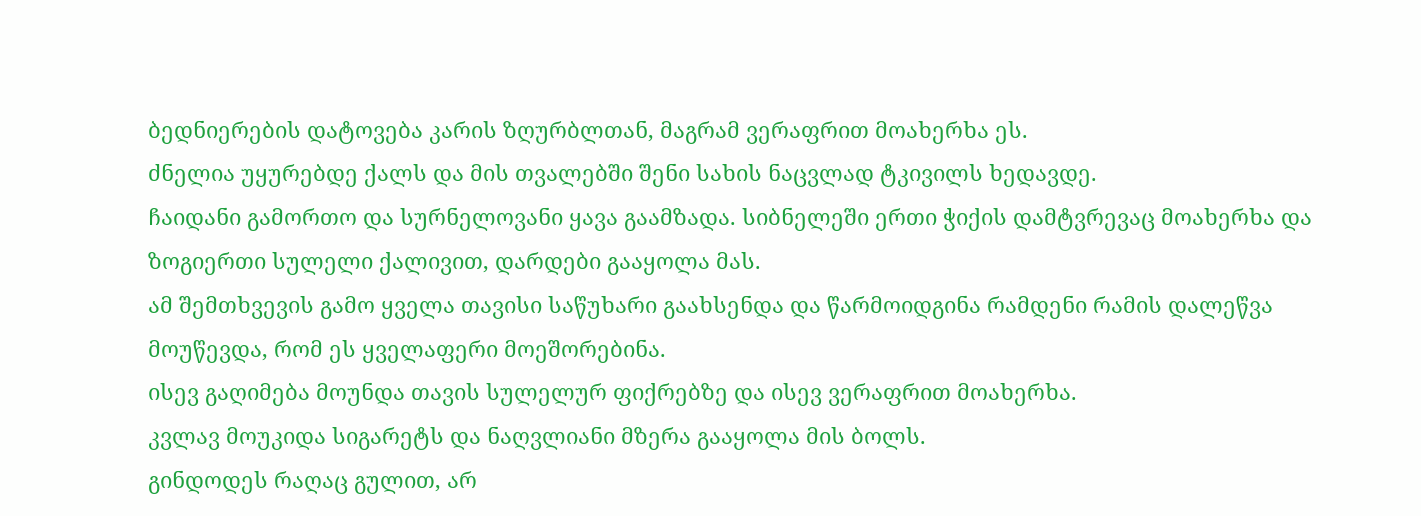ბედნიერების დატოვება კარის ზღურბლთან, მაგრამ ვერაფრით მოახერხა ეს.
ძნელია უყურებდე ქალს და მის თვალებში შენი სახის ნაცვლად ტკივილს ხედავდე.
ჩაიდანი გამორთო და სურნელოვანი ყავა გაამზადა. სიბნელეში ერთი ჭიქის დამტვრევაც მოახერხა და ზოგიერთი სულელი ქალივით, დარდები გააყოლა მას.
ამ შემთხვევის გამო ყველა თავისი საწუხარი გაახსენდა და წარმოიდგინა რამდენი რამის დალეწვა მოუწევდა, რომ ეს ყველაფერი მოეშორებინა.
ისევ გაღიმება მოუნდა თავის სულელურ ფიქრებზე და ისევ ვერაფრით მოახერხა.
კვლავ მოუკიდა სიგარეტს და ნაღვლიანი მზერა გააყოლა მის ბოლს.
გინდოდეს რაღაც გულით, არ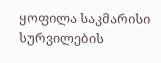ყოფილა საკმარისი სურვილების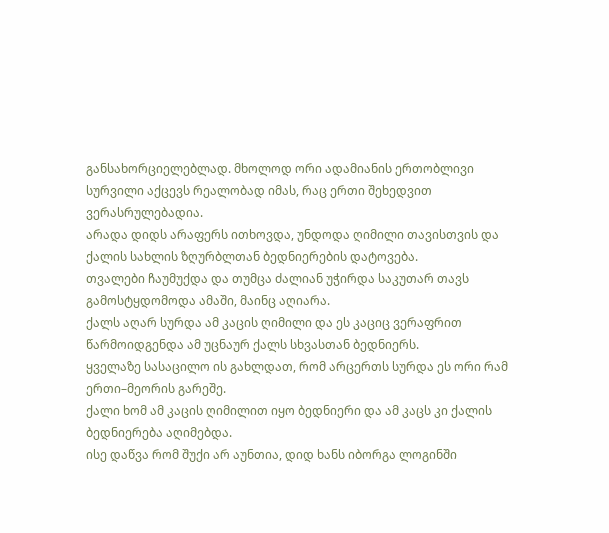განსახორციელებლად. მხოლოდ ორი ადამიანის ერთობლივი სურვილი აქცევს რეალობად იმას, რაც ერთი შეხედვით ვერასრულებადია.
არადა დიდს არაფერს ითხოვდა, უნდოდა ღიმილი თავისთვის და ქალის სახლის ზღურბლთან ბედნიერების დატოვება.
თვალები ჩაუმუქდა და თუმცა ძალიან უჭირდა საკუთარ თავს გამოსტყდომოდა ამაში, მაინც აღიარა.
ქალს აღარ სურდა ამ კაცის ღიმილი და ეს კაციც ვერაფრით წარმოიდგენდა ამ უცნაურ ქალს სხვასთან ბედნიერს.
ყველაზე სასაცილო ის გახლდათ, რომ არცერთს სურდა ეს ორი რამ ერთი–მეორის გარეშე.
ქალი ხომ ამ კაცის ღიმილით იყო ბედნიერი და ამ კაცს კი ქალის ბედნიერება აღიმებდა.
ისე დაწვა რომ შუქი არ აუნთია, დიდ ხანს იბორგა ლოგინში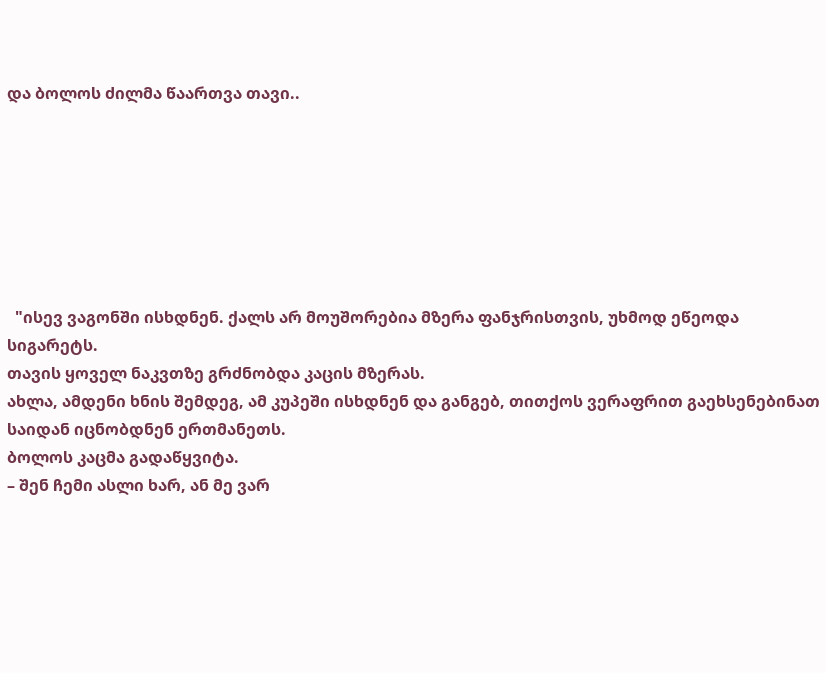და ბოლოს ძილმა წაართვა თავი..







  "ისევ ვაგონში ისხდნენ. ქალს არ მოუშორებია მზერა ფანჯრისთვის, უხმოდ ეწეოდა სიგარეტს.
თავის ყოველ ნაკვთზე გრძნობდა კაცის მზერას.
ახლა, ამდენი ხნის შემდეგ, ამ კუპეში ისხდნენ და განგებ, თითქოს ვერაფრით გაეხსენებინათ საიდან იცნობდნენ ერთმანეთს.
ბოლოს კაცმა გადაწყვიტა.
– შენ ჩემი ასლი ხარ, ან მე ვარ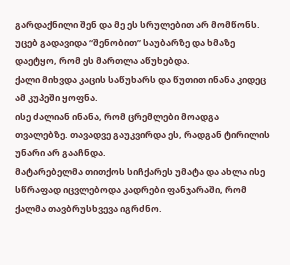გარდაქნილი შენ და მე ეს სრულებით არ მომწონს.
უცებ გადავიდა “შენობით” საუბარზე და ხმაზე დაეტყო, რომ ეს მართლა აწუხებდა.
ქალი მიხვდა კაცის საწუხარს და წუთით ინანა კიდეც ამ კუპეში ყოფნა.
ისე ძალიან ინანა, რომ ცრემლები მოადგა თვალებზე. თავადვე გაუკვირდა ეს, რადგან ტირილის უნარი არ გააჩნდა.
მატარებელმა თითქოს სიჩქარეს უმატა და ახლა ისე სწრაფად იცვლებოდა კადრები ფანჯარაში, რომ ქალმა თავბრუსხვევა იგრძნო.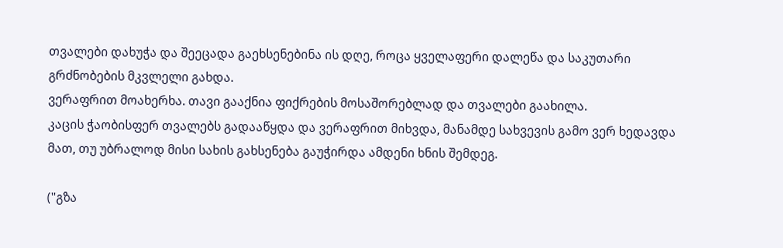თვალები დახუჭა და შეეცადა გაეხსენებინა ის დღე, როცა ყველაფერი დალეწა და საკუთარი გრძნობების მკვლელი გახდა.
ვერაფრით მოახერხა. თავი გააქნია ფიქრების მოსაშორებლად და თვალები გაახილა.
კაცის ჭაობისფერ თვალებს გადააწყდა და ვერაფრით მიხვდა, მანამდე სახვევის გამო ვერ ხედავდა მათ, თუ უბრალოდ მისი სახის გახსენება გაუჭირდა ამდენი ხნის შემდეგ.

("გზა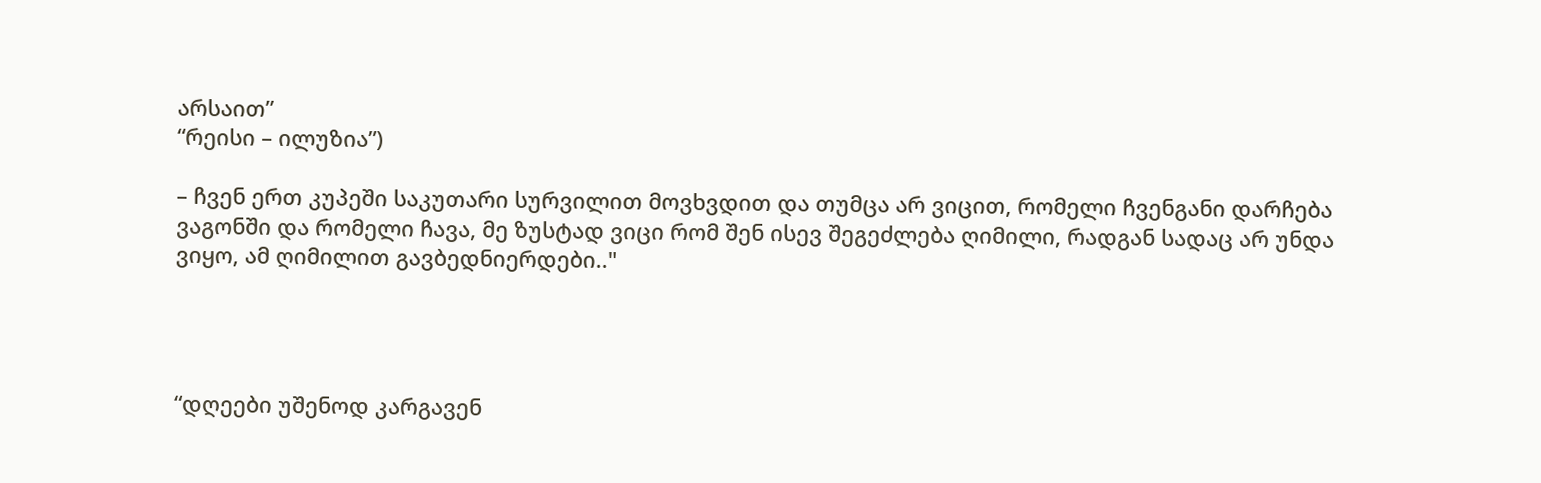არსაით”
“რეისი – ილუზია”)

– ჩვენ ერთ კუპეში საკუთარი სურვილით მოვხვდით და თუმცა არ ვიცით, რომელი ჩვენგანი დარჩება ვაგონში და რომელი ჩავა, მე ზუსტად ვიცი რომ შენ ისევ შეგეძლება ღიმილი, რადგან სადაც არ უნდა ვიყო, ამ ღიმილით გავბედნიერდები.."




“დღეები უშენოდ კარგავენ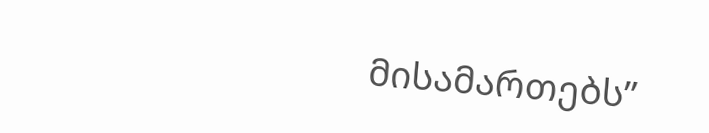მისამართებს”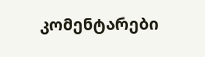კომენტარები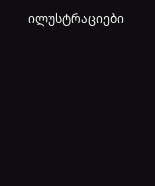ილუსტრაციები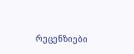რეცენზიები